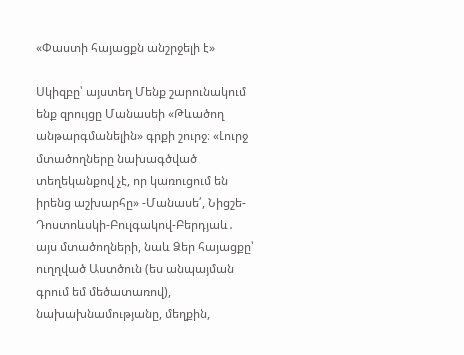«Փաստի հայացքն անշրջելի է»

Սկիզբը՝ այստեղ Մենք շարունակում ենք զրույցը Մանասեի «Թևածող անթարգմանելին» գրքի շուրջ։ «Լուրջ մտածողները նախագծված տեղեկանքով չէ, որ կառուցում են իրենց աշխարհը» -Մանասե՛, Նիցշե-Դոստոևսկի-Բուլգակով-Բերդյաև․ այս մտածողների, նաև Ձեր հայացքը՝ ուղղված Աստծուն (ես անպայման գրում եմ մեծատառով), նախախնամությանը, մեղքին,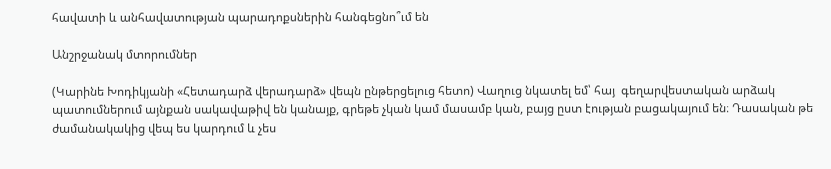հավատի և անհավատության պարադոքսներին հանգեցնո՞ւմ են

Անշրջանակ մտորումներ

(Կարինե Խոդիկյանի «Հետադարձ վերադարձ» վեպն ընթերցելուց հետո) Վաղուց նկատել եմ՝ հայ  գեղարվեստական արձակ  պատումներում այնքան սակավաթիվ են կանայք, գրեթե չկան կամ մասամբ կան, բայց ըստ էության բացակայում են։ Դասական թե  ժամանակակից վեպ ես կարդում և չես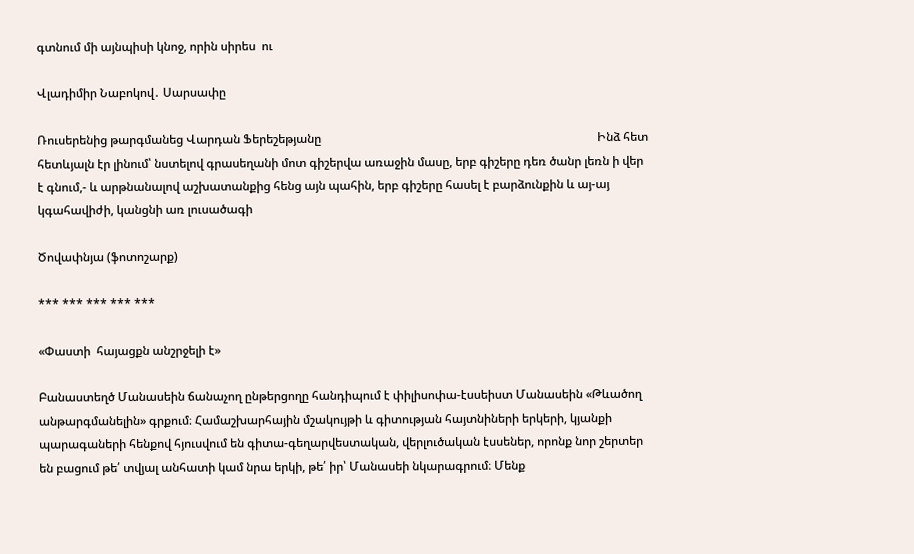գտնում մի այնպիսի կնոջ, որին սիրես  ու

Վլադիմիր Նաբոկով․ Սարսափը

Ռուսերենից թարգմանեց Վարդան Ֆերեշեթյանը                                                                                            Ինձ հետ հետևյալն էր լինում՝ նստելով գրասեղանի մոտ գիշերվա առաջին մասը, երբ գիշերը դեռ ծանր լեռն ի վեր է գնում,- և արթնանալով աշխատանքից հենց այն պահին, երբ գիշերը հասել է բարձունքին և այ-այ կգահավիժի, կանցնի առ լուսածագի

Ծովափնյա (ֆոտոշարք)

*** *** *** *** ***

«Փաստի  հայացքն անշրջելի է»

Բանաստեղծ Մանասեին ճանաչող ընթերցողը հանդիպում է փիլիսոփա-էսսեիստ Մանասեին «Թևածող անթարգմանելին» գրքում։ Համաշխարհային մշակույթի և գիտության հայտնիների երկերի, կյանքի պարագաների հենքով հյուսվում են գիտա-գեղարվեստական, վերլուծական էսսեներ, որոնք նոր շերտեր են բացում թե՛ տվյալ անհատի կամ նրա երկի, թե՛ իր՝ Մանասեի նկարագրում։ Մենք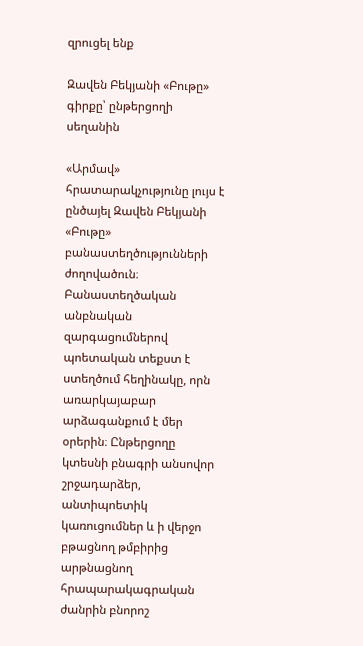զրուցել ենք

Զավեն Բեկյանի «Բութը» գիրքը՝ ընթերցողի սեղանին

«Արմավ» հրատարակչությունը լույս է ընծայել Զավեն Բեկյանի «Բութը» բանաստեղծությունների ժողովածուն։ Բանաստեղծական անբնական զարգացումներով պոետական տեքստ է ստեղծում հեղինակը, որն առարկայաբար արձագանքում է մեր օրերին։ Ընթերցողը կտեսնի բնագրի անսովոր շրջադարձեր, անտիպոետիկ կառուցումներ և ի վերջո բթացնող թմբիրից արթնացնող հրապարակագրական ժանրին բնորոշ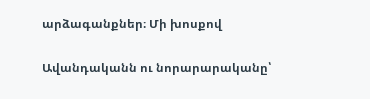արձագանքներ։ Մի խոսքով

Ավանդականն ու նորարարականը՝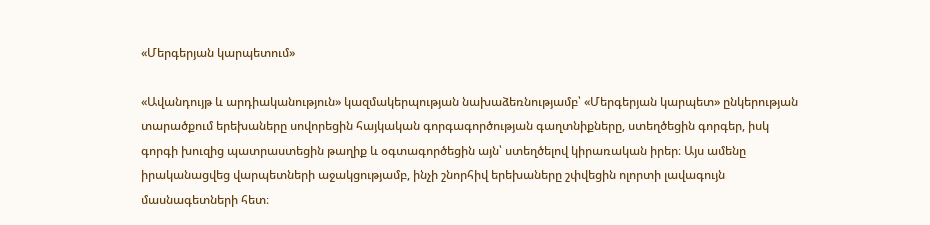«Մերգերյան կարպետում»

«Ավանդույթ և արդիականություն» կազմակերպության նախաձեռնությամբ՝ «Մերգերյան կարպետ» ընկերության տարածքում երեխաները սովորեցին հայկական գորգագործության գաղտնիքները, ստեղծեցին գորգեր, իսկ գորգի խուզից պատրաստեցին թաղիք և օգտագործեցին այն՝ ստեղծելով կիրառական իրեր։ Այս ամենը իրականացվեց վարպետների աջակցությամբ, ինչի շնորհիվ երեխաները շփվեցին ոլորտի լավագույն մասնագետների հետ։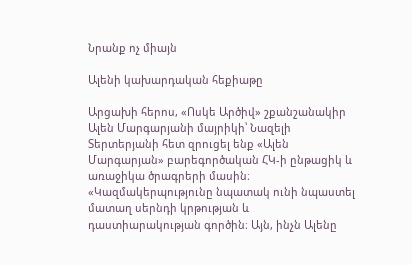Նրանք ոչ միայն

Ալենի կախարդական հեքիաթը

Արցախի հերոս, «Ոսկե Արծիվ» շքանշանակիր Ալեն Մարգարյանի մայրիկի՝ Նազելի Տերտերյանի հետ զրուցել ենք «Ալեն Մարգարյան» բարեգործական ՀԿ-ի ընթացիկ և առաջիկա ծրագրերի մասին։ «Կազմակերպությունը նպատակ ունի նպաստել մատաղ սերնդի կրթության և դաստիարակության գործին։ Այն, ինչն Ալենը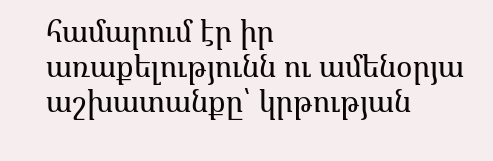համարում էր իր առաքելությունն ու ամենօրյա աշխատանքը՝ կրթության